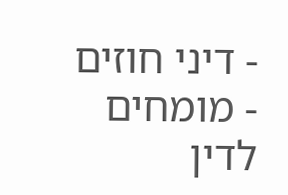- דיני חוזים
- מומחים לדין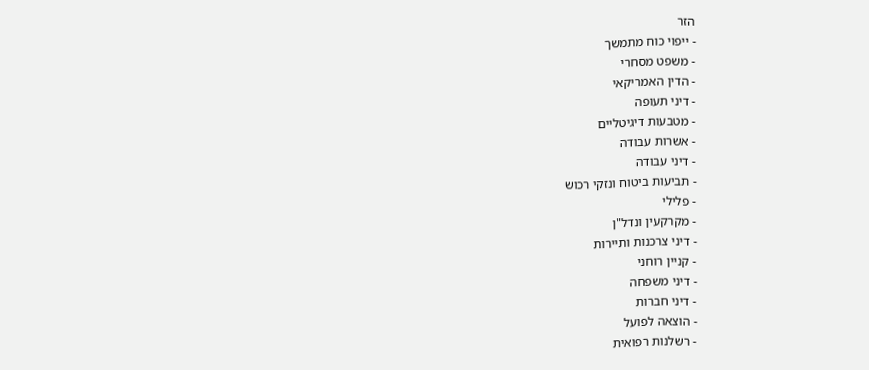הזר
- ייפוי כוח מתמשך
- משפט מסחרי
- הדין האמריקאי
- דיני תעופה
- מטבעות דיגיטליים
- אשרות עבודה
- דיני עבודה
- תביעות ביטוח ונזקי רכוש
- פלילי
- מקרקעין ונדל"ן
- דיני צרכנות ותיירות
- קניין רוחני
- דיני משפחה
- דיני חברות
- הוצאה לפועל
- רשלנות רפואית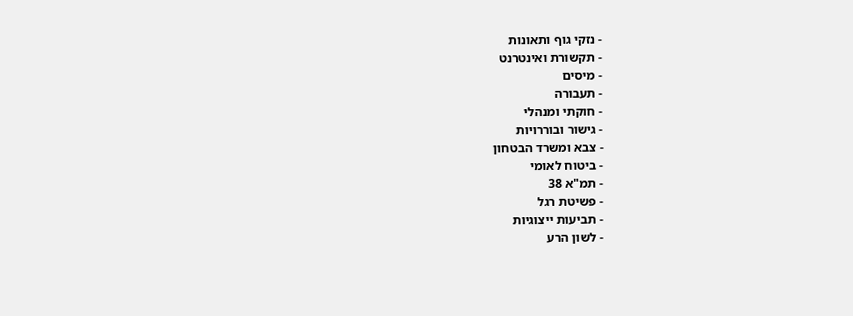- נזקי גוף ותאונות
- תקשורת ואינטרנט
- מיסים
- תעבורה
- חוקתי ומנהלי
- גישור ובוררויות
- צבא ומשרד הבטחון
- ביטוח לאומי
- תמ"א 38
- פשיטת רגל
- תביעות ייצוגיות
- לשון הרע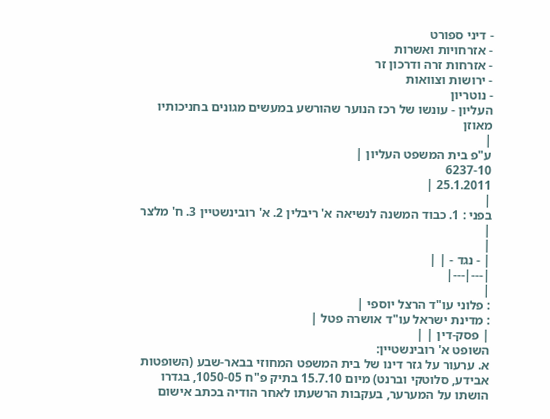- דיני ספורט
- אזרחויות ואשרות
- אזרחות זרה ודרכון זר
- ירושות וצוואות
- נוטריון
העליון - עונשו של רכז הנוער שהורשע במעשים מגונים בחניכותיו מאוזן
|
ע"פ בית המשפט העליון |
6237-10
25.1.2011 |
|
בפני : 1. כבוד המשנה לנשיאה א' ריבלין 2. א' רובינשטיין 3. ח' מלצר |
|
| - נגד - | |
|---|---|
|
: פלוני עו"ד הרצל יוספי |
: מדינת ישראל עו"ד אושרה פטל |
| פסק-דין | |
השופט א' רובינשטיין:
א. ערעור על גזר דינו של בית המשפט המחוזי בבאר-שבע (השופטות אבידע, סלוטקי וברנט) מיום 15.7.10 בתיק פ"ח 1050-05, בגדרו הושתו על המערער, בעקבות הרשעתו לאחר הודיה בכתב אישום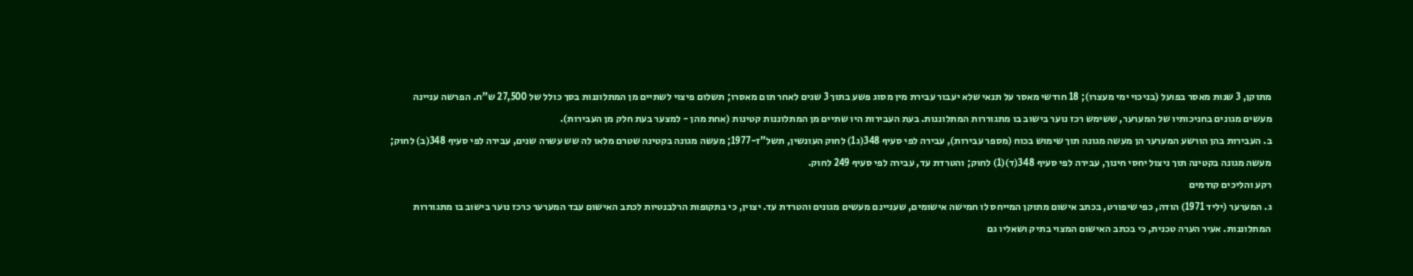מתוקן, 3 שנות מאסר בפועל (בניכוי ימי מעצרו); 18 חודשי מאסר על תנאי שלא יעבור עבירת מין מסוג פשע בתוך 3 שנים לאחר תום מאסרו; תשלום פיצוי לשתיים מן המתלוננות בסך כולל של 27,500 ש"ח. הפרשה עניינה מעשים מגונים בחניכותיו של המערער, ששימש רכז נוער בישוב בו מתגוררות המתלוננות. בעת העבירות היו שתיים מן המתלוננות קטינות (אחת מהן - למצער בעת חלק מן העבירות).
ב. העבירות בהן הורשע המערער הן מעשה מגונה תוך שימוש בכוח (מספר עבירות), עבירה לפי סעיף 348(ג1) לחוק העונשין, תשל"ז-1977; מעשה מגונה בקטינה שטרם מלאו לה שש עשרה שנים, עבירה לפי סעיף 348(ב) לחוק; מעשה מגונה בקטינה תוך ניצול יחסי חינוך, עבירה לפי סעיף 348(ד)(1) לחוק; והטרדת עד, עבירה לפי סעיף 249 לחוק.
רקע והליכים קודמים
ג. המערער (יליד 1971) הודה, כפי שיפורט, בכתב אישום מתוקן המייחס לו חמישה אישומים, שעניינם מעשים מגונים והטרדת עד. יצוין, כי בתקופות הרלבנטיות לכתב האישום עבד המערער כרכז נוער בישוב בו מתגוררות המתלוננות. אעיר הערה טכנית, כי בכתב האישום המצוי בתיק ושאליו גם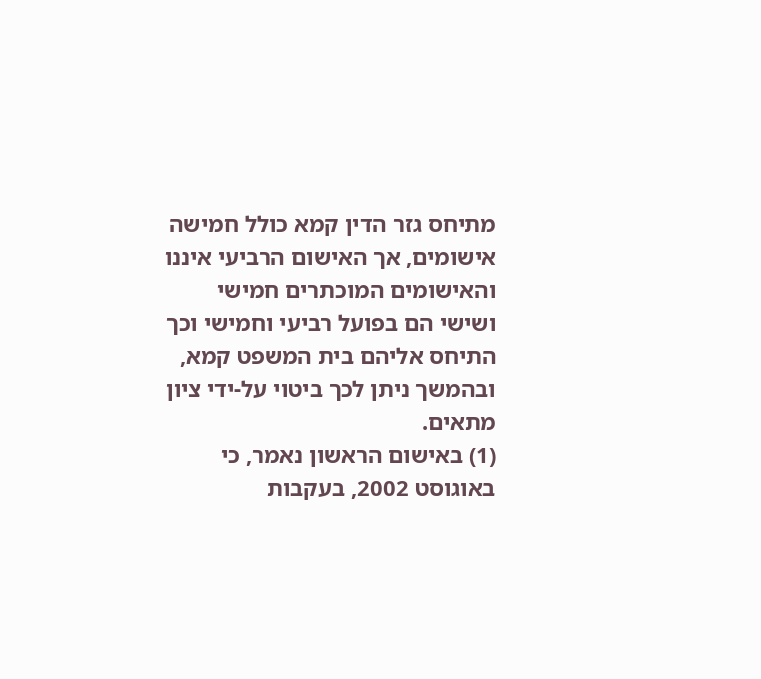מתיחס גזר הדין קמא כולל חמישה אישומים, אך האישום הרביעי איננו והאישומים המוכתרים חמישי ושישי הם בפועל רביעי וחמישי וכך התיחס אליהם בית המשפט קמא, ובהמשך ניתן לכך ביטוי על-ידי ציון מתאים.
(1) באישום הראשון נאמר, כי באוגוסט 2002, בעקבות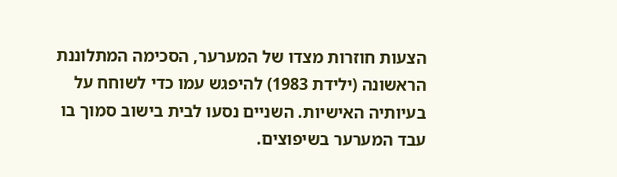הצעות חוזרות מצדו של המערער, הסכימה המתלוננת הראשונה (ילידת 1983) להיפגש עמו כדי לשוחח על בעיותיה האישיות. השניים נסעו לבית בישוב סמוך בו עבד המערער בשיפוצים.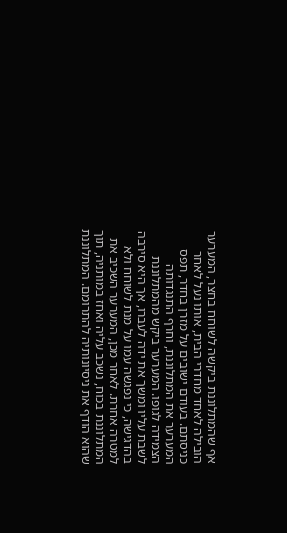אף שהמתלוננת ביקשה לשוחח בחצר, המערער הובילה לאחד מחדרי הבית, אותו נעל לאחר כניסתם. בעודם ישובים על מזרן בחדר, תפס המערער את המתלוננת, וחרף התנגדותה הצמידה לגופו. המערער ביקש מהמתלוננת לשבת עליו ומשך את ידה לעברו, אך היא סירבה בהדגישה, כי נפגשה עמו על מנת לשוחח ולא למטרה אחרת. לאחר מכן, המערער השכיב את המתלוננת בכוח, נשכב עליה ואחז במותניה, תוך שהוא הודף את ניסיונותיה להתרומם. המתלוננת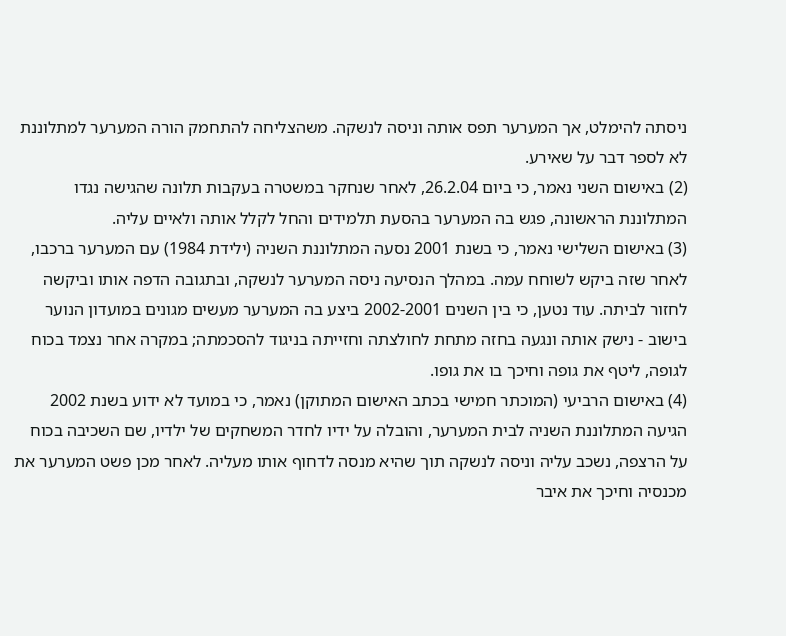ניסתה להימלט, אך המערער תפס אותה וניסה לנשקה. משהצליחה להתחמק הורה המערער למתלוננת לא לספר דבר על שאירע.
(2) באישום השני נאמר, כי ביום 26.2.04, לאחר שנחקר במשטרה בעקבות תלונה שהגישה נגדו המתלוננת הראשונה, פגש בה המערער בהסעת תלמידים והחל לקלל אותה ולאיים עליה.
(3) באישום השלישי נאמר, כי בשנת 2001 נסעה המתלוננת השניה (ילידת 1984) עם המערער ברכבו, לאחר שזה ביקש לשוחח עמה. במהלך הנסיעה ניסה המערער לנשקה, ובתגובה הדפה אותו וביקשה לחזור לביתה. עוד נטען, כי בין השנים 2002-2001 ביצע בה המערער מעשים מגונים במועדון הנוער בישוב - נישק אותה ונגעה בחזה מתחת לחולצתה וחזייתה בניגוד להסכמתה; במקרה אחר נצמד בכוח לגופה, ליטף את גופה וחיכך בו את גופו.
(4) באישום הרביעי (המוכתר חמישי בכתב האישום המתוקן) נאמר, כי במועד לא ידוע בשנת 2002 הגיעה המתלוננת השניה לבית המערער, והובלה על ידיו לחדר המשחקים של ילדיו, שם השכיבה בכוח על הרצפה, נשכב עליה וניסה לנשקה תוך שהיא מנסה לדחוף אותו מעליה. לאחר מכן פשט המערער את מכנסיה וחיכך את איבר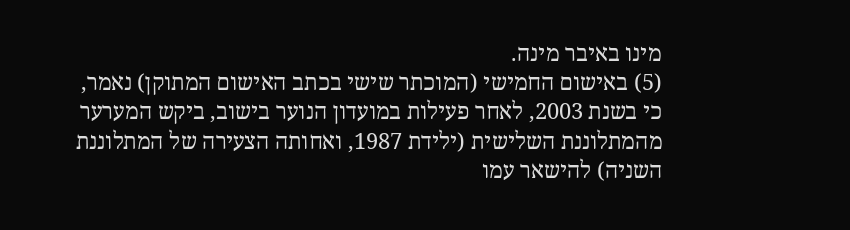מינו באיבר מינה.
(5) באישום החמישי (המוכתר שישי בכתב האישום המתוקן) נאמר, כי בשנת 2003, לאחר פעילות במועדון הנוער בישוב, ביקש המערער מהמתלוננת השלישית (ילידת 1987, ואחותה הצעירה של המתלוננת השניה) להישאר עמו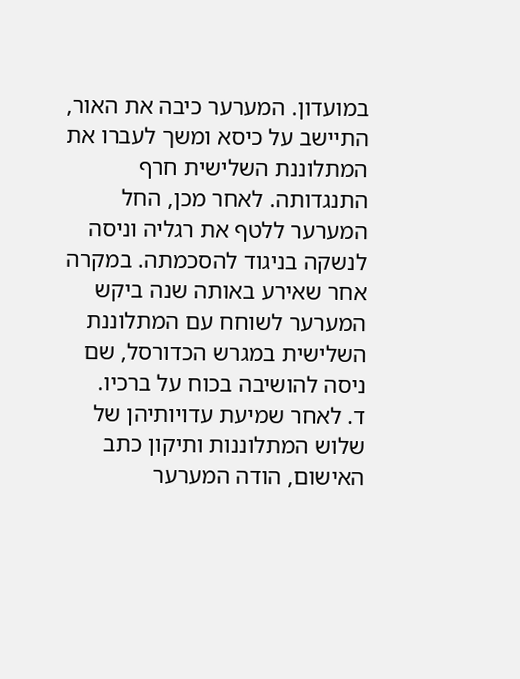במועדון. המערער כיבה את האור, התיישב על כיסא ומשך לעברו את המתלוננת השלישית חרף התנגדותה. לאחר מכן, החל המערער ללטף את רגליה וניסה לנשקה בניגוד להסכמתה. במקרה אחר שאירע באותה שנה ביקש המערער לשוחח עם המתלוננת השלישית במגרש הכדורסל, שם ניסה להושיבה בכוח על ברכיו.
ד. לאחר שמיעת עדויותיהן של שלוש המתלוננות ותיקון כתב האישום, הודה המערער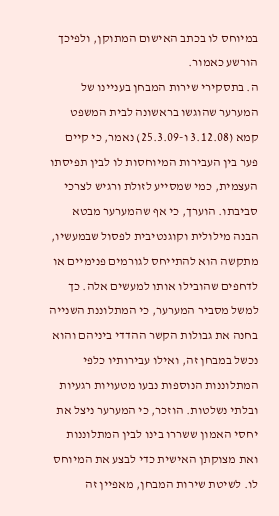במיוחס לו בכתב האישום המתוקן, ולפיכך הורשע כאמור.
ה. בתסקירי שירות המבחן בעניינו של המערער שהוגשו בראשונה לבית המשפט קמא (3.12.08 ו-25.3.09) נאמר, כי קיים פער בין העבירות המיוחסות לו לבין תפיסתו העצמית, כמי שמסייע לזולת ורגיש לצרכי סביבתו. הוערך, כי אף שהמערער מבטא הבנה מילולית וקוגנטיבית לפסול שבמעשיו, מתקשה הוא להתייחס לגורמים פנימיים או לדחפים שהובילו אותו למעשים אלה. כך למשל מסביר המערער, כי המתלוננת השנייה בחנה את גבולות הקשר ההדדי ביניהם והוא נכשל במבחן זה, ואילו עבירותיו כלפי המתלוננות הנוספות נבעו מטעויות רגעיות ובלתי נשלטות. הוזכר, כי המערער ניצל את יחסי האמון ששררו בינו לבין המתלוננות ואת מצוקתן האישית כדי לבצע את המיוחס לו. לשיטת שירות המבחן, מאפיין זה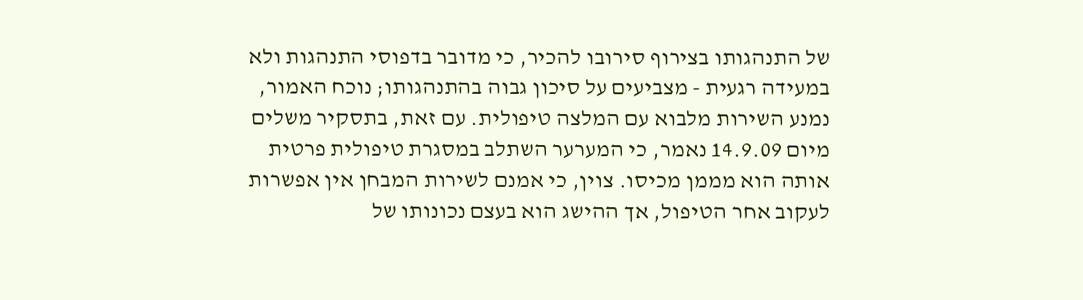של התנהגותו בצירוף סירובו להכיר, כי מדובר בדפוסי התנהגות ולא במעידה רגעית - מצביעים על סיכון גבוה בהתנהגותו; נוכח האמור, נמנע השירות מלבוא עם המלצה טיפולית. עם זאת, בתסקיר משלים מיום 14.9.09 נאמר, כי המערער השתלב במסגרת טיפולית פרטית אותה הוא מממן מכיסו. צוין, כי אמנם לשירות המבחן אין אפשרות לעקוב אחר הטיפול, אך ההישג הוא בעצם נכונותו של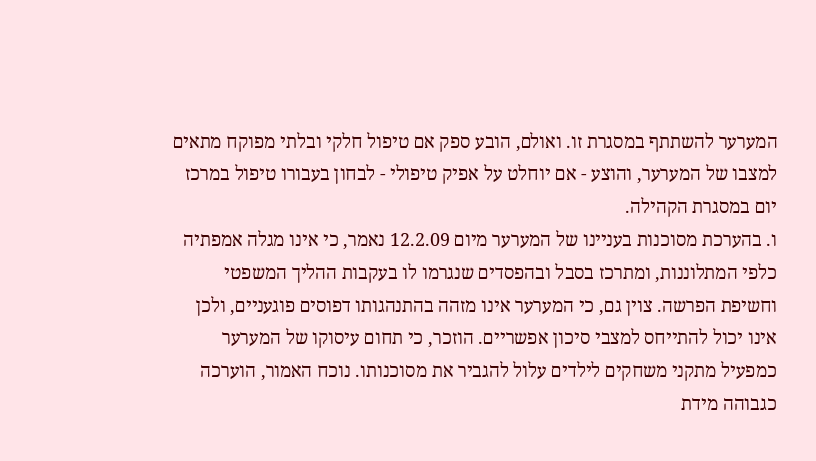המערער להשתתף במסגרת זו. ואולם, הובע ספק אם טיפול חלקי ובלתי מפוקח מתאים למצבו של המערער, והוצע - אם יוחלט על אפיק טיפולי - לבחון בעבורו טיפול במרכז יום במסגרת הקהילה.
ו. בהערכת מסוכנות בעניינו של המערער מיום 12.2.09 נאמר, כי אינו מגלה אמפתיה כלפי המתלוננות, ומתרכז בסבל ובהפסדים שנגרמו לו בעקבות ההליך המשפטי וחשיפת הפרשה. צוין גם, כי המערער אינו מזהה בהתנהגותו דפוסים פוגעניים, ולכן אינו יכול להתייחס למצבי סיכון אפשריים. הוזכר, כי תחום עיסוקו של המערער כמפעיל מתקני משחקים לילדים עלול להגביר את מסוכנותו. נוכח האמור, הוערכה כגבוהה מידת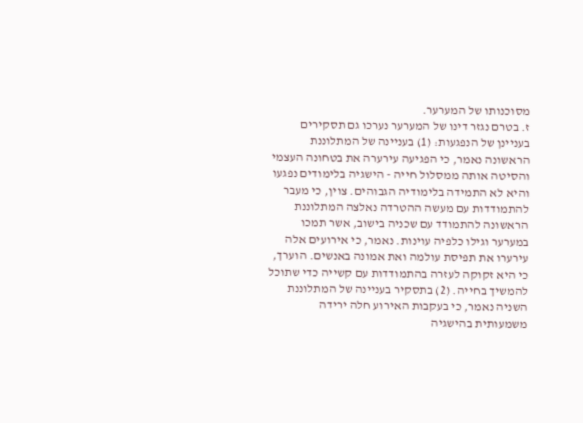מסוכנותו של המערער.
ז. בטרם נגזר דינו של המערער נערכו גם תסקירים בעניינן של הנפגעות: (1) בעניינה של המתלוננת הראשונה נאמר, כי הפגיעה עירערה את בטחונה העצמי והסיטה אותה ממסלול חייה - הישגיה בלימודים נפגעו והיא לא התמידה בלימודיה הגבוהים. צוין, כי מעבר להתמודדות עם מעשה ההטרדה נאלצה המתלוננת הראשונה להתמודד עם שכניה בישוב, אשר תמכו במערער וגילו כלפיה עוינות. נאמר, כי אירועים אלה עירערו את תפיסת עולמה ואת אמונה באנשים. הוערך, כי היא זקוקה לעזרה בהתמודדות עם קשייה כדי שתוכל להמשיך בחייה. (2) בתסקיר בעניינה של המתלוננת השניה נאמר, כי בעקבות האירוע חלה ירידה משמעותית בהישגיה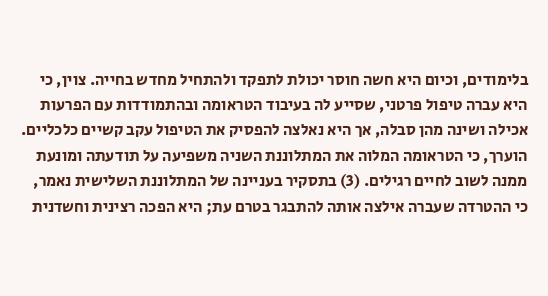בלימודים, וכיום היא חשה חוסר יכולת לתפקד ולהתחיל מחדש בחייה. צוין, כי היא עברה טיפול פרטני, שסייע לה בעיבוד הטראומה ובהתמודדות עם הפרעות אכילה ושינה מהן סבלה, אך היא נאלצה להפסיק את הטיפול עקב קשיים כלכליים. הוערך, כי הטראומה המלוה את המתלוננת השניה משפיעה על תודעתה ומונעת ממנה לשוב לחיים רגילים. (3) בתסקיר בעניינה של המתלוננת השלישית נאמר, כי ההטרדה שעברה אילצה אותה להתבגר בטרם עת; היא הפכה רצינית וחשדנית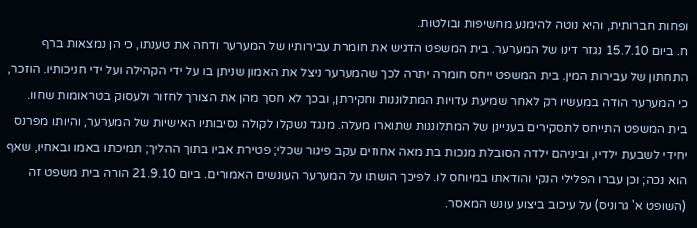ופחות חברותית, והיא נוטה להימנע מחשיפות ובולטות.
ח. ביום 15.7.10 נגזר דינו של המערער. בית המשפט הדגיש את חומרת עבירותיו של המערער ודחה את טענתו, כי הן נמצאות ברף התחתון של עבירות המין. בית המשפט ייחס חומרה יתרה לכך שהמערער ניצל את האמון שניתן בו על ידי הקהילה ועל ידי חניכותיו. הוזכר, כי המערער הודה במעשיו רק לאחר שמיעת עדויות המתלוננות וחקירתן, ובכך לא חסך מהן את הצורך לחזור ולעסוק בטראומות שחוו. בית המשפט התייחס לתסקירים בעניינן של המתלוננות שתוארו מעלה. מנגד נשקלו לקולה נסיבותיו האישיות של המערער, והיותו מפרנס יחידי לשבעת ילדיו, וביניהם ילדה הסובלת מנכות בת מאה אחוזים עקב פיגור שכלי; פטירת אביו בתוך ההליך; תמיכתו באמו ובאחיו, שאף הוא נכה; וכן עברו הפלילי הנקי והודאתו במיוחס לו. לפיכך הושתו על המערער העונשים האמורים. ביום 21.9.10 הורה בית משפט זה (השופט א' גרוניס) על עיכוב ביצוע עונש המאסר.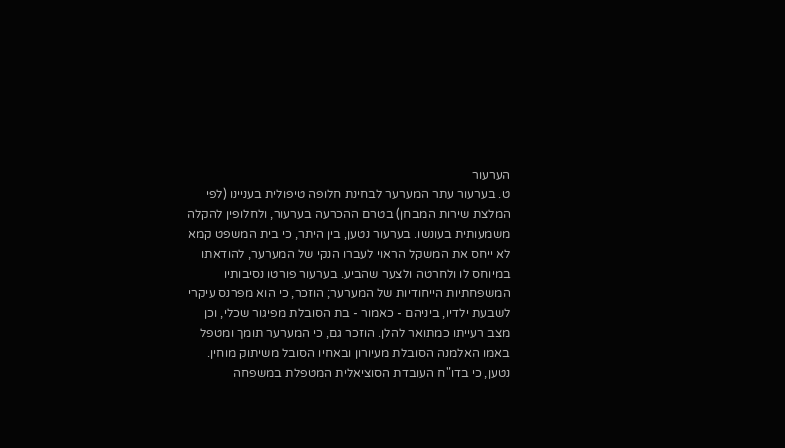הערעור
ט. בערעור עתר המערער לבחינת חלופה טיפולית בעניינו (לפי המלצת שירות המבחן) בטרם ההכרעה בערעור, ולחלופין להקלה משמעותית בעונשו. בערעור נטען, בין היתר, כי בית המשפט קמא לא ייחס את המשקל הראוי לעברו הנקי של המערער, להודאתו במיוחס לו ולחרטה ולצער שהביע. בערעור פורטו נסיבותיו המשפחתיות הייחודיות של המערער; הוזכר, כי הוא מפרנס עיקרי לשבעת ילדיו, ביניהם - כאמור - בת הסובלת מפיגור שכלי, וכן מצב רעייתו כמתואר להלן. הוזכר גם, כי המערער תומך ומטפל באמו האלמנה הסובלת מעיורון ובאחיו הסובל משיתוק מוחין. נטען, כי בדו"ח העובדת הסוציאלית המטפלת במשפחה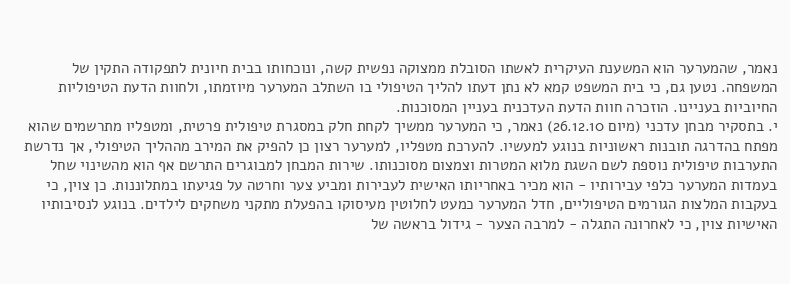נאמר, שהמערער הוא המשענת העיקרית לאשתו הסובלת ממצוקה נפשית קשה, ונוכחותו בבית חיונית לתפקודה התקין של המשפחה. נטען גם, כי בית המשפט קמא לא נתן דעתו להליך הטיפולי בו השתלב המערער מיוזמתו, ולחוות הדעת הטיפוליות החיוביות בעניינו. הוזכרה חוות הדעת העדכנית בעניין המסוכנות.
י. בתסקיר מבחן עדכני (מיום 26.12.10) נאמר, כי המערער ממשיך לקחת חלק במסגרת טיפולית פרטית, ומטפליו מתרשמים שהוא מפתח בהדרגה תובנות ראשוניות בנוגע למעשיו. להערכת מטפליו, למערער רצון כן להפיק את המירב מההליך הטיפולי, אך נדרשת התערבות טיפולית נוספת לשם השגת מלוא המטרות וצמצום מסוכנותו. שירות המבחן למבוגרים התרשם אף הוא מהשינוי שחל בעמדות המערער כלפי עבירותיו - הוא מכיר באחריותו האישית לעבירות ומביע צער וחרטה על פגיעתו במתלוננות. כן צוין, כי בעקבות המלצות הגורמים הטיפוליים, חדל המערער כמעט לחלוטין מעיסוקו בהפעלת מתקני משחקים לילדים. בנוגע לנסיבותיו האישיות צוין, כי לאחרונה התגלה - למרבה הצער - גידול בראשה של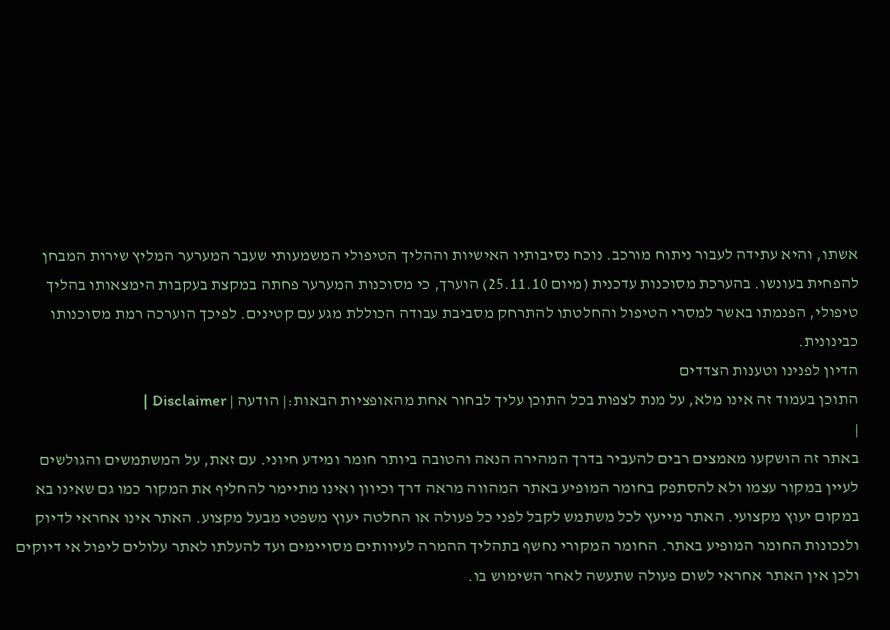אשתו, והיא עתידה לעבור ניתוח מורכב. נוכח נסיבותיו האישיות וההליך הטיפולי המשמעותי שעבר המערער המליץ שירות המבחן להפחית בעונשו. בהערכת מסוכנות עדכנית (מיום 25.11.10) הוערך, כי מסוכנות המערער פחתה במקצת בעקבות הימצאותו בהליך טיפולי, הפנמתו באשר למסרי הטיפול והחלטתו להתרחק מסביבת עבודה הכוללת מגע עם קטינים. לפיכך הוערכה רמת מסוכנותו כבינונית.
הדיון לפנינו וטענות הצדדים
התוכן בעמוד זה אינו מלא, על מנת לצפות בכל התוכן עליך לבחור אחת מהאופציות הבאות:| הודעה | Disclaimer |
|
באתר זה הושקעו מאמצים רבים להעביר בדרך המהירה הנאה והטובה ביותר חומר ומידע חיוני. עם זאת, על המשתמשים והגולשים לעיין במקור עצמו ולא להסתפק בחומר המופיע באתר המהווה מראה דרך וכיוון ואינו מתיימר להחליף את המקור כמו גם שאינו בא במקום יעוץ מקצועי. האתר מייעץ לכל משתמש לקבל לפני כל פעולה או החלטה יעוץ משפטי מבעל מקצוע. האתר אינו אחראי לדיוק ולנכונות החומר המופיע באתר. החומר המקורי נחשף בתהליך ההמרה לעיוותים מסויימים ועד להעלתו לאתר עלולים ליפול אי דיוקים ולכן אין האתר אחראי לשום פעולה שתעשה לאחר השימוש בו.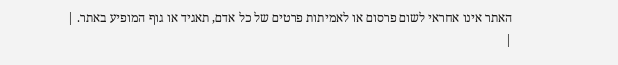האתר אינו אחראי לשום פרסום או לאמיתות פרטים של כל אדם, תאגיד או גוף המופיע באתר. |
|